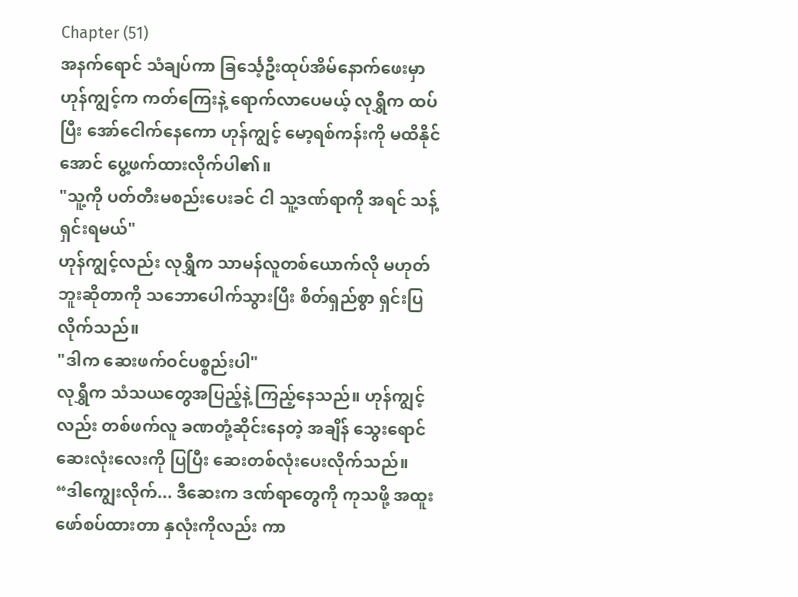Chapter (51)
အနက်ရောင် သံချပ်ကာ ခြင်္သေ့ဦးထုပ်အိမ်နောက်ဖေးမှာ ဟုန်ကျွင့်က ကတ်ကြေးနဲ့ ရောက်လာပေမယ့် လုရွှီက ထပ်ပြီး အော်ငေါက်နေကော ဟုန်ကျွင့် မော့ရစ်ကန်းကို မထိနိုင်အောင် ပွေ့ဖက်ထားလိုက်ပါ၏။
"သူ့ကို ပတ်တီးမစည်းပေးခင် ငါ သူ့ဒဏ်ရာကို အရင် သန့်ရှင်းရမယ်"
ဟုန်ကျွင့်လည်း လုရွှီက သာမန်လူတစ်ယောက်လို မဟုတ်ဘူးဆိုတာကို သဘောပေါက်သွားပြီး စိတ်ရှည်စွာ ရှင်းပြလိုက်သည်။
"ဒါက ဆေးဖက်ဝင်ပစ္စည်းပါ"
လုရွှီက သံသယတွေအပြည့်နဲ့ ကြည့်နေသည်။ ဟုန်ကျွင့်လည်း တစ်ဖက်လူ ခဏတုံ့ဆိုင်းနေတဲ့ အချိန် သွေးရောင် ဆေးလုံးလေးကို ပြပြီး ဆေးတစ်လုံးပေးလိုက်သည်။
“ဒါကျွေးလိုက်... ဒီဆေးက ဒဏ်ရာတွေကို ကုသဖို့ အထူးဖော်စပ်ထားတာ နှလုံးကိုလည်း ကာ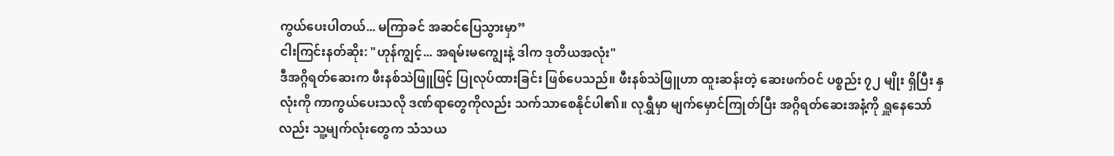ကွယ်ပေးပါတယ်... မကြာခင် အဆင်ပြေသွားမှာ”
ငါးကြင်းနတ်ဆိုး: "ဟုန်ကျွင့်... အရမ်းမကျွေးနဲ့ ဒါက ဒုတိယအလုံး"
ဒီအဂ္ဂိရတ်ဆေးက ဖီးနစ်သဲဖြူဖြင့် ပြုလုပ်ထားခြင်း ဖြစ်ပေသည်။ ဖီးနစ်သဲဖြူဟာ ထူးဆန်းတဲ့ ဆေးဖက်ဝင် ပစ္စည်း ၇၂ မျိုး ရှိပြီး နှလုံးကို ကာကွယ်ပေးသလို ဒဏ်ရာတွေကိုလည်း သက်သာစေနိုင်ပါ၏။ လုရွှီမှာ မျက်မှောင်ကြုတ်ပြီး အဂ္ဂိရတ်ဆေးအနံ့ကို ရှူနေသော်လည်း သူ့မျက်လုံးတွေက သံသယ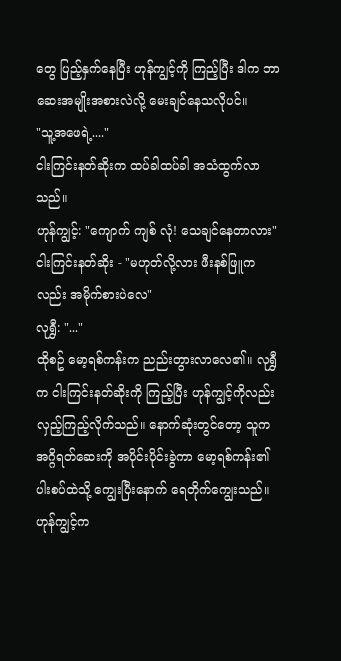တွေ ပြည့်နှက်နေပြီး ဟုန်ကျွင့်ကို ကြည့်ပြီး ဒါက ဘာဆေးအမျိုးအစားလဲလို့ မေးချင်နေသလိုပင်။
"သူ့အဖေရဲ့...."
ငါးကြင်းနတ်ဆိုးက ထပ်ခါထပ်ခါ အသံထွက်လာသည်။
ဟုန်ကျွင့်: "ကျောက် ကျစ် လုံ! သေချင်နေတာလား"
ငါးကြင်းနတ်ဆိုး - "မဟုတ်လို့လား ဖီးနစ်ဖြူကလည်း အမိုက်စားပဲလေ"
လုရွှီ: "..."
ထိုစဥ် မော့ရစ်ကန်းက ညည်းတွားလာလေ၏။ လုရွှီက ငါးကြင်းနတ်ဆိုးကို ကြည့်ပြီး ဟုန်ကျွင့်ကိုလည်း လှည့်ကြည့်လိုက်သည်။ နောက်ဆုံးတွင်တော့ သူက အဂ္ဂိရတ်ဆေးကို အပိုင်းပိုင်းခွဲကာ မော့ရစ်ကန်း၏ပါးစပ်ထဲသို့ ကျွေးပြီးနောက် ရေတိုက်ကျွေးသည်။ ဟုန်ကျွင့်က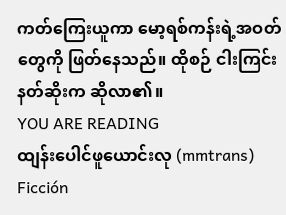ကတ်ကြေးယူကာ မော့ရစ်ကန်းရဲ့အဝတ်တွေကို ဖြတ်နေသည်။ ထိုစဉ် ငါးကြင်းနတ်ဆိုးက ဆိုလာ၏။
YOU ARE READING
ထျန်းပေါင်ဖူယောင်းလု (mmtrans)
Ficción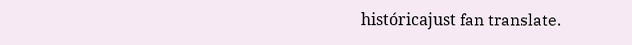históricajust fan translate.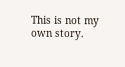This is not my own story.